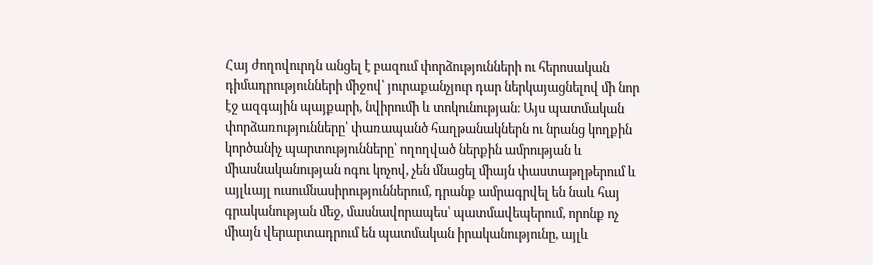Հայ ժողովուրդն անցել է բազում փորձությունների ու հերոսական դիմադրությունների միջով՝ յուրաքանչյուր դար ներկայացնելով մի նոր էջ ազգային պայքարի, նվիրումի և տոկունության։ Այս պատմական փորձառությունները՝ փառապանծ հաղթանակներն ու նրանց կողքին կործանիչ պարտությունները՝ ողողված ներքին ամրության և միասնականության ոգու կոչով, չեն մնացել միայն փաստաթղթերում և այլևայլ ուսումնասիրություններում, դրանք ամրագրվել են նաև հայ գրականության մեջ, մասնավորապես՝ պատմավեպերում, որոնք ոչ միայն վերարտադրում են պատմական իրականությունը, այլև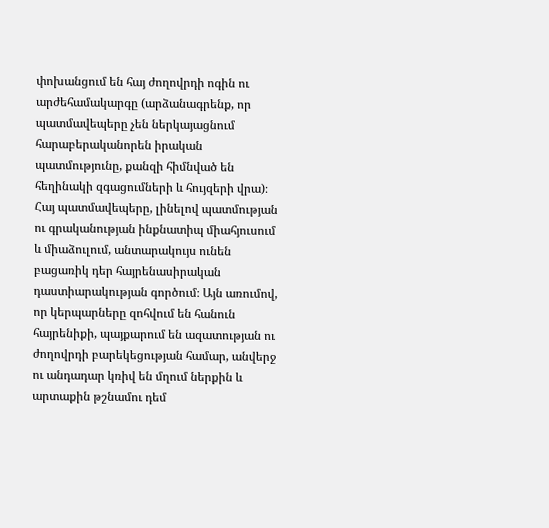փոխանցում են հայ ժողովրդի ոգին ու արժեհամակարգը (արձանագրենք, որ պատմավեպերը չեն ներկայացնում հարաբերականորեն իրական պատմությունը, քանզի հիմնված են հեղինակի զգացումների և հույզերի վրա)։
Հայ պատմավեպերը, լինելով պատմության ու գրականության ինքնատիպ միահյուսում և միաձուլում, անտարակույս ունեն բացառիկ դեր հայրենասիրական դաստիարակության գործում։ Այն առումով, որ կերպարները զոհվում են հանուն հայրենիքի, պայքարում են ազատության ու ժողովրդի բարեկեցության համար, անվերջ ու անդադար կռիվ են մղում ներքին և արտաքին թշնամու դեմ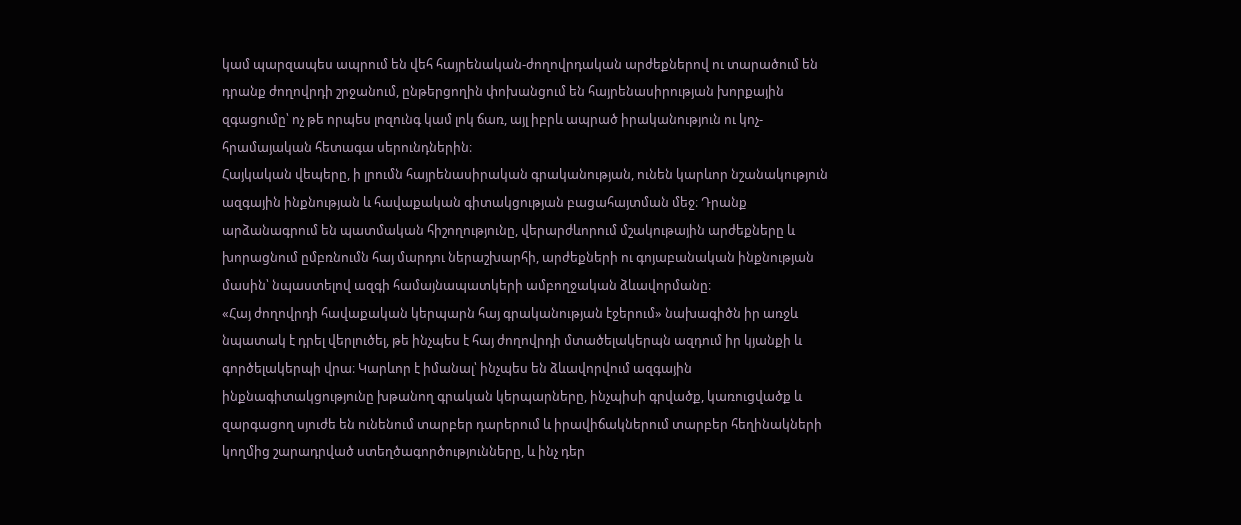կամ պարզապես ապրում են վեհ հայրենական-ժողովրդական արժեքներով ու տարածում են դրանք ժողովրդի շրջանում, ընթերցողին փոխանցում են հայրենասիրության խորքային զգացումը՝ ոչ թե որպես լոզունգ կամ լոկ ճառ, այլ իբրև ապրած իրականություն ու կոչ-հրամայական հետագա սերունդներին։
Հայկական վեպերը, ի լրումն հայրենասիրական գրականության, ունեն կարևոր նշանակություն ազգային ինքնության և հավաքական գիտակցության բացահայտման մեջ։ Դրանք արձանագրում են պատմական հիշողությունը, վերարժևորում մշակութային արժեքները և խորացնում ըմբռնումն հայ մարդու ներաշխարհի, արժեքների ու գոյաբանական ինքնության մասին՝ նպաստելով ազգի համայնապատկերի ամբողջական ձևավորմանը։
«Հայ ժողովրդի հավաքական կերպարն հայ գրականության էջերում» նախագիծն իր առջև նպատակ է դրել վերլուծել, թե ինչպես է հայ ժողովրդի մտածելակերպն ազդում իր կյանքի և գործելակերպի վրա։ Կարևոր է իմանալ՝ ինչպես են ձևավորվում ազգային ինքնագիտակցությունը խթանող գրական կերպարները, ինչպիսի գրվածք, կառուցվածք և զարգացող սյուժե են ունենում տարբեր դարերում և իրավիճակներում տարբեր հեղինակների կողմից շարադրված ստեղծագործությունները, և ինչ դեր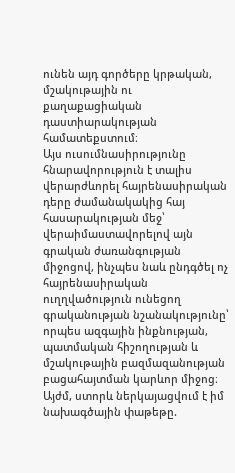ունեն այդ գործերը կրթական, մշակութային ու քաղաքացիական դաստիարակության համատեքստում։
Այս ուսումնասիրությունը հնարավորություն է տալիս վերարժևորել հայրենասիրական դերը ժամանակակից հայ հասարակության մեջ՝ վերաիմաստավորելով այն գրական ժառանգության միջոցով, ինչպես նաև ընդգծել ոչ հայրենասիրական ուղղվածություն ունեցող գրականության նշանակությունը՝ որպես ազգային ինքնության, պատմական հիշողության և մշակութային բազմազանության բացահայտման կարևոր միջոց։ Այժմ, ստորև ներկայացվում է իմ նախագծային փաթեթը.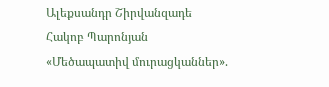Ալեքսանդր Շիրվանզադե
Հակոբ Պարոնյան
«Մեծապատիվ մուրացկաններ».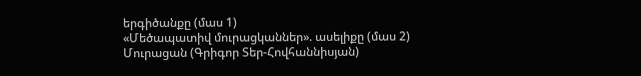երգիծանքը (մաս 1)
«Մեծապատիվ մուրացկաններ». ասելիքը (մաս 2)
Մուրացան (Գրիգոր Տեր-Հովհաննիսյան)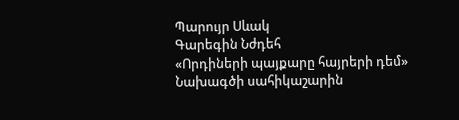Պարույր Սևակ
Գարեգին Նժդեհ
«Որդիների պայքարը հայրերի դեմ»
Նախագծի սահիկաշարին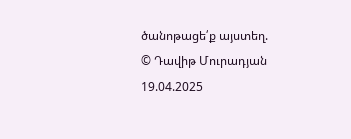ծանոթացե՛ք այստեղ.
© Դավիթ Մուրադյան 19.04.2025